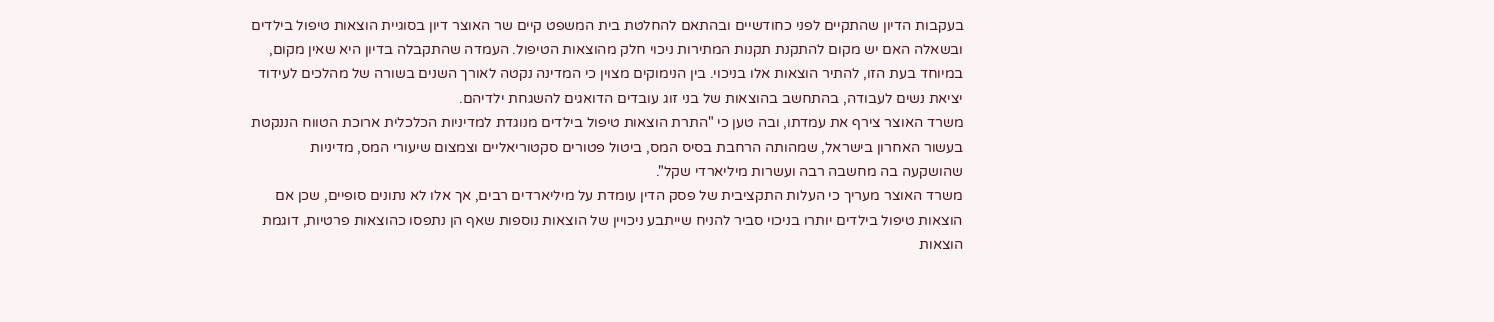בעקבות הדיון שהתקיים לפני כחודשיים ובהתאם להחלטת בית המשפט קיים שר האוצר דיון בסוגיית הוצאות טיפול בילדים ובשאלה האם יש מקום להתקנת תקנות המתירות ניכוי חלק מהוצאות הטיפול. העמדה שהתקבלה בדיון היא שאין מקום, במיוחד בעת הזו, להתיר הוצאות אלו בניכוי. בין הנימוקים מצוין כי המדינה נקטה לאורך השנים בשורה של מהלכים לעידוד יציאת נשים לעבודה, בהתחשב בהוצאות של בני זוג עובדים הדואגים להשגחת ילדיהם.
משרד האוצר צירף את עמדתו, ובה טען כי "התרת הוצאות טיפול בילדים מנוגדת למדיניות הכלכלית ארוכת הטווח הננקטת בעשור האחרון בישראל, שמהותה הרחבת בסיס המס, ביטול פטורים סקטוריאליים וצמצום שיעורי המס, מדיניות שהושקעה בה מחשבה רבה ועשרות מיליארדי שקל".
משרד האוצר מעריך כי העלות התקציבית של פסק הדין עומדת על מיליארדים רבים, אך אלו לא נתונים סופיים, שכן אם הוצאות טיפול בילדים יותרו בניכוי סביר להניח שייתבע ניכויין של הוצאות נוספות שאף הן נתפסו כהוצאות פרטיות, דוגמת הוצאות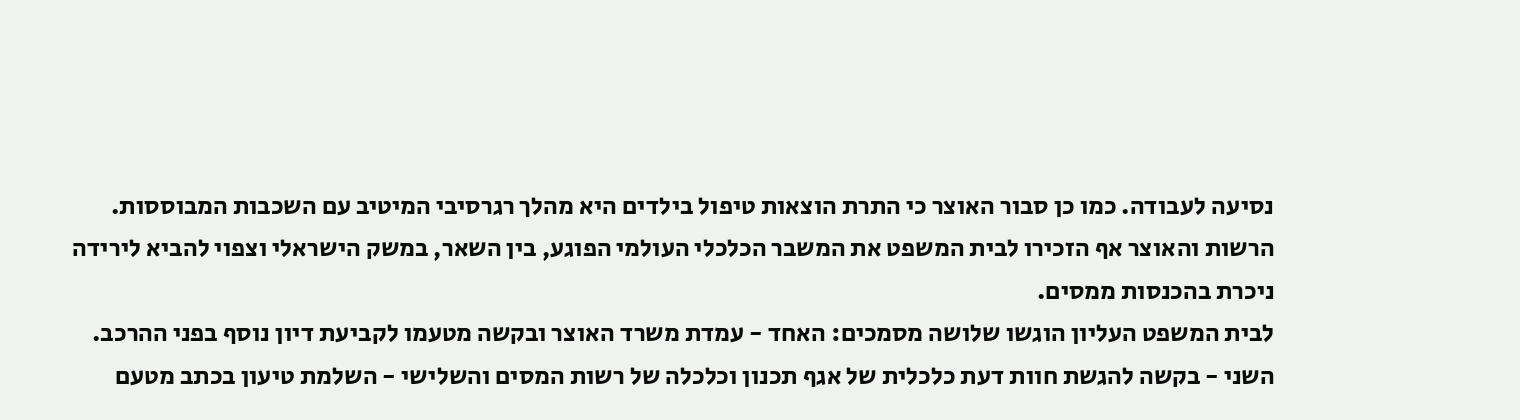נסיעה לעבודה. כמו כן סבור האוצר כי התרת הוצאות טיפול בילדים היא מהלך רגרסיבי המיטיב עם השכבות המבוססות.
הרשות והאוצר אף הזכירו לבית המשפט את המשבר הכלכלי העולמי הפוגע, בין השאר, במשק הישראלי וצפוי להביא לירידה ניכרת בהכנסות ממסים.
לבית המשפט העליון הוגשו שלושה מסמכים: האחד - עמדת משרד האוצר ובקשה מטעמו לקביעת דיון נוסף בפני ההרכב. השני - בקשה להגשת חוות דעת כלכלית של אגף תכנון וכלכלה של רשות המסים והשלישי - השלמת טיעון בכתב מטעם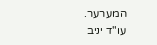המערער.
עו"ד יניב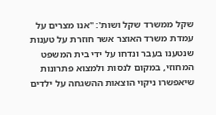שקל ממשרד שקל ושות': "אנו מצרים על עמדת משרד האוצר אשר חוזרת על טענות שנטענו בעבר ונדחו על ידי בית המשפט המחוזי, במקום לנסות ולמצוא פתרונות שיאפשרו ניקוי הוצאות ההשגחה על ילדים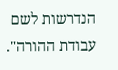הנדרשות לשם עבודת ההורה".